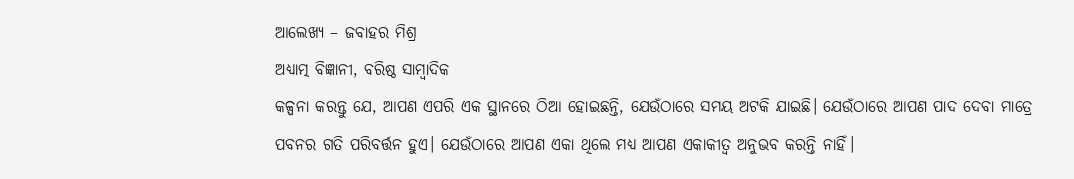ଆଲେଖ୍ୟ – ଜବାହର ମିଶ୍ର
ଅଧ୍ୟାତ୍ମ ବିଜ୍ଞାନୀ, ବରିଷ୍ଠ ସାମ୍ବାଦିକ
କଳ୍ପନା କରନ୍ତୁ ଯେ, ଆପଣ ଏପରି ଏକ ସ୍ଥାନରେ ଠିଆ ହୋଇଛନ୍ତି, ଯେଉଁଠାରେ ସମୟ ଅଟକି ଯାଇଛି। ଯେଉଁଠାରେ ଆପଣ ପାଦ ଦେବା ମାତ୍ରେ ପବନର ଗତି ପରିବର୍ତ୍ତନ ହୁଏ। ଯେଉଁଠାରେ ଆପଣ ଏକା ଥିଲେ ମଧ୍ୟ ଆପଣ ଏକାକୀତ୍ଵ ଅନୁଭବ କରନ୍ତି ନାହିଁ।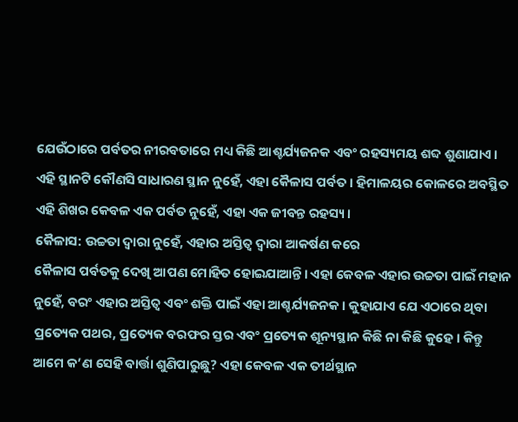ଯେଉଁଠାରେ ପର୍ବତର ନୀରବତାରେ ମଧ୍ୟ କିଛି ଆଶ୍ଚର୍ଯ୍ୟଜନକ ଏବଂ ରହସ୍ୟମୟ ଶବ୍ଦ ଶୁଣାଯାଏ। ଏହି ସ୍ଥାନଟି କୌଣସି ସାଧାରଣ ସ୍ଥାନ ନୁହେଁ, ଏହା କୈଳାସ ପର୍ବତ। ହିମାଳୟର କୋଳରେ ଅବସ୍ଥିତ ଏହି ଶିଖର କେବଳ ଏକ ପର୍ବତ ନୁହେଁ, ଏହା ଏକ ଜୀବନ୍ତ ରହସ୍ୟ।
କୈଳାସ: ଉଚ୍ଚତା ଦ୍ୱାରା ନୁହେଁ, ଏହାର ଅସ୍ତିତ୍ୱ ଦ୍ୱାରା ଆକର୍ଷଣ କରେ
କୈଳାସ ପର୍ବତକୁ ଦେଖି ଆପଣ ମୋହିତ ହୋଇଯାଆନ୍ତି। ଏହା କେବଳ ଏହାର ଉଚ୍ଚତା ପାଇଁ ମହାନ ନୁହେଁ, ବରଂ ଏହାର ଅସ୍ତିତ୍ୱ ଏବଂ ଶକ୍ତି ପାଇଁ ଏହା ଆଶ୍ଚର୍ଯ୍ୟଜନକ। କୁହାଯାଏ ଯେ ଏଠାରେ ଥିବା ପ୍ରତ୍ୟେକ ପଥର, ପ୍ରତ୍ୟେକ ବରଫର ସ୍ତର ଏବଂ ପ୍ରତ୍ୟେକ ଶୂନ୍ୟସ୍ଥାନ କିଛି ନା କିଛି କୁହେ। କିନ୍ତୁ ଆମେ କ’ଣ ସେହି ବାର୍ତ୍ତା ଶୁଣିପାରୁଛୁ? ଏହା କେବଳ ଏକ ତୀର୍ଥସ୍ଥାନ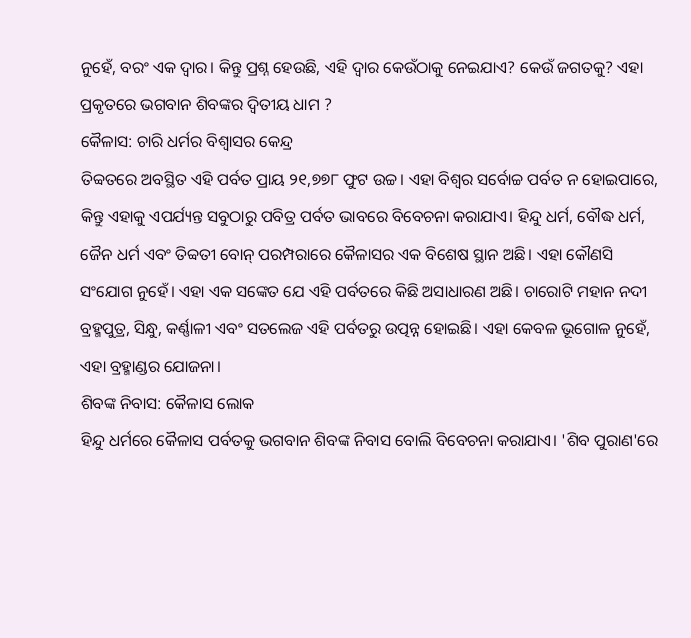ନୁହେଁ, ବରଂ ଏକ ଦ୍ୱାର। କିନ୍ତୁ ପ୍ରଶ୍ନ ହେଉଛି, ଏହି ଦ୍ୱାର କେଉଁଠାକୁ ନେଇଯାଏ? କେଉଁ ଜଗତକୁ? ଏହା ପ୍ରକୃତରେ ଭଗବାନ ଶିବଙ୍କର ଦ୍ୱିତୀୟ ଧାମ ?
କୈଳାସ: ଚାରି ଧର୍ମର ବିଶ୍ୱାସର କେନ୍ଦ୍ର
ତିବ୍ବତରେ ଅବସ୍ଥିତ ଏହି ପର୍ବତ ପ୍ରାୟ ୨୧,୭୭୮ ଫୁଟ ଉଚ୍ଚ। ଏହା ବିଶ୍ୱର ସର୍ବୋଚ୍ଚ ପର୍ବତ ନ ହୋଇପାରେ, କିନ୍ତୁ ଏହାକୁ ଏପର୍ଯ୍ୟନ୍ତ ସବୁଠାରୁ ପବିତ୍ର ପର୍ବତ ଭାବରେ ବିବେଚନା କରାଯାଏ। ହିନ୍ଦୁ ଧର୍ମ, ବୌଦ୍ଧ ଧର୍ମ, ଜୈନ ଧର୍ମ ଏବଂ ତିବ୍ବତୀ ବୋନ୍ ପରମ୍ପରାରେ କୈଳାସର ଏକ ବିଶେଷ ସ୍ଥାନ ଅଛି। ଏହା କୌଣସି ସଂଯୋଗ ନୁହେଁ। ଏହା ଏକ ସଙ୍କେତ ଯେ ଏହି ପର୍ବତରେ କିଛି ଅସାଧାରଣ ଅଛି। ଚାରୋଟି ମହାନ ନଦୀ ବ୍ରହ୍ମପୁତ୍ର, ସିନ୍ଧୁ, କର୍ଣ୍ଣାଳୀ ଏବଂ ସତଲେଜ ଏହି ପର୍ବତରୁ ଉତ୍ପନ୍ନ ହୋଇଛି। ଏହା କେବଳ ଭୂଗୋଳ ନୁହେଁ, ଏହା ବ୍ରହ୍ମାଣ୍ଡର ଯୋଜନା।
ଶିବଙ୍କ ନିବାସ: କୈଳାସ ଲୋକ
ହିନ୍ଦୁ ଧର୍ମରେ କୈଳାସ ପର୍ବତକୁ ଭଗବାନ ଶିବଙ୍କ ନିବାସ ବୋଲି ବିବେଚନା କରାଯାଏ। 'ଶିବ ପୁରାଣ'ରେ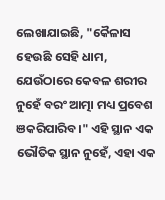ଲେଖାଯାଇଛି, "କୈଳାସ ହେଉଛି ସେହି ଧାମ, ଯେଉଁଠାରେ କେବଳ ଶରୀର ନୁହେଁ ବରଂ ଆତ୍ମା ମଧ୍ୟ ପ୍ରବେଶ ଞକରିପାରିବ।" ଏହି ସ୍ଥାନ ଏକ ଭୌତିକ ସ୍ଥାନ ନୁହେଁ, ଏହା ଏକ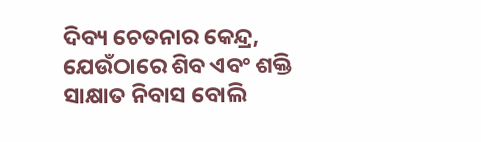ଦିବ୍ୟ ଚେତନାର କେନ୍ଦ୍ର, ଯେଉଁଠାରେ ଶିବ ଏବଂ ଶକ୍ତି ସାକ୍ଷାତ ନିବାସ ବୋଲି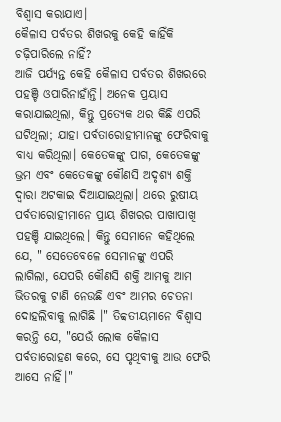ବିଶ୍ୱାସ କରାଯାଏ।
କୈଳାସ ପର୍ବତର ଶିଖରକୁ କେହି କାହିଁକି ଚଢ଼ିପାରିଲେ ନାହିଁ?
ଆଜି ପର୍ଯ୍ୟନ୍ତ କେହି କୈଳାସ ପର୍ବତର ଶିଖରରେ ପହଞ୍ଚି ଓପାରିନାହାଁନ୍ତି। ଅନେକ ପ୍ରୟାସ କରାଯାଇଥିଲା, କିନ୍ତୁ ପ୍ରତ୍ୟେକ ଥର କିଛି ଏପରି ଘଟିଥିଲା; ଯାହା ପର୍ବତାରୋହୀମାନଙ୍କୁ ଫେରିବାକୁ ବାଧ୍ୟ କରିଥିଲା। କେତେକଙ୍କୁ ପାଗ, କେତେକଙ୍କୁ ଭ୍ରମ ଏବଂ କେତେକଙ୍କୁ କୌଣସି ଅଦୃଶ୍ୟ ଶକ୍ତି ଦ୍ୱାରା ଅଟକାଇ ଦିଆଯାଇଥିଲା। ଥରେ ରୁଷୀୟ ପର୍ବତାରୋହୀମାନେ ପ୍ରାୟ ଶିଖରର ପାଖାପାଖି ପହଞ୍ଚି ଯାଇଥିଲେ। କିନ୍ତୁ ସେମାନେ କହିଥିଲେ ଯେ, " ସେତେବେଳେ ସେମାନଙ୍କୁ ଏପରି ଲାଗିଲା, ଯେପରି କୌଣସି ଶକ୍ତି ଆମକୁ ଆମ ଭିତରକୁ ଟାଣି ନେଉଛି ଏବଂ ଆମର ଚେତନା ଦୋହଲିବାକୁ ଲାଗିଛି ।" ତିବ୍ବତୀୟମାନେ ବିଶ୍ୱାସ କରନ୍ତି ଯେ, "ଯେଉଁ ଲୋକ କୈଳାସ ପର୍ବତାରୋହଣ କରେ, ସେ ପୃଥିବୀକୁ ଆଉ ଫେରି ଆସେ ନାହିଁ।"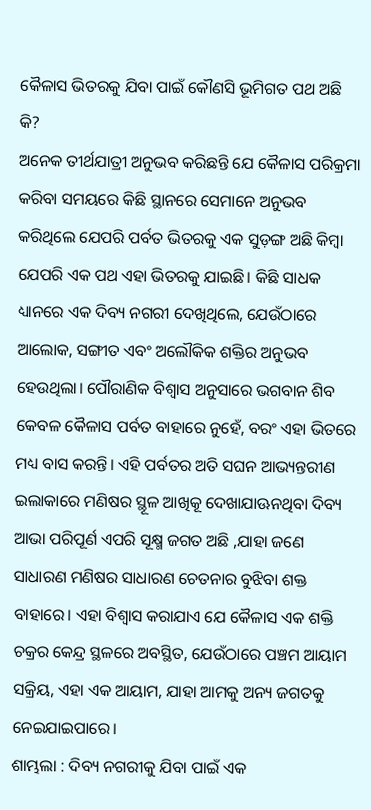କୈଳାସ ଭିତରକୁ ଯିବା ପାଇଁ କୌଣସି ଭୂମିଗତ ପଥ ଅଛି କି?
ଅନେକ ତୀର୍ଥଯାତ୍ରୀ ଅନୁଭବ କରିଛନ୍ତି ଯେ କୈଳାସ ପରିକ୍ରମା କରିବା ସମୟରେ କିଛି ସ୍ଥାନରେ ସେମାନେ ଅନୁଭବ କରିଥିଲେ ଯେପରି ପର୍ବତ ଭିତରକୁ ଏକ ସୁଡ଼ଙ୍ଗ ଅଛି କିମ୍ବା ଯେପରି ଏକ ପଥ ଏହା ଭିତରକୁ ଯାଇଛି। କିଛି ସାଧକ ଧ୍ୟାନରେ ଏକ ଦିବ୍ୟ ନଗରୀ ଦେଖିଥିଲେ, ଯେଉଁଠାରେ ଆଲୋକ, ସଙ୍ଗୀତ ଏବଂ ଅଲୌକିକ ଶକ୍ତିର ଅନୁଭବ ହେଉଥିଲା। ପୌରାଣିକ ବିଶ୍ୱାସ ଅନୁସାରେ ଭଗବାନ ଶିବ କେବଳ କୈଳାସ ପର୍ବତ ବାହାରେ ନୁହେଁ, ବରଂ ଏହା ଭିତରେ ମଧ୍ୟ ବାସ କରନ୍ତି। ଏହି ପର୍ବତର ଅତି ସଘନ ଆଭ୍ୟନ୍ତରୀଣ ଇଲାକାରେ ମଣିଷର ସ୍ଥୂଳ ଆଖିକୂ ଦେଖାଯାଊନଥିବା ଦିବ୍ୟ ଆଭା ପରିପୂର୍ଣ ଏପରି ସୂକ୍ଷ୍ମ ଜଗତ ଅଛି ,ଯାହା ଜଣେ ସାଧାରଣ ମଣିଷର ସାଧାରଣ ଚେତନାର ବୁଝିବା ଶକ୍ତ ବାହାରେ। ଏହା ବିଶ୍ୱାସ କରାଯାଏ ଯେ କୈଳାସ ଏକ ଶକ୍ତି ଚକ୍ରର କେନ୍ଦ୍ର ସ୍ଥଳରେ ଅବସ୍ଥିତ, ଯେଉଁଠାରେ ପଞ୍ଚମ ଆୟାମ ସକ୍ରିୟ, ଏହା ଏକ ଆୟାମ, ଯାହା ଆମକୁ ଅନ୍ୟ ଜଗତକୁ ନେଇଯାଇପାରେ।
ଶାମ୍ଭଲା : ଦିବ୍ୟ ନଗରୀକୁ ଯିବା ପାଇଁ ଏକ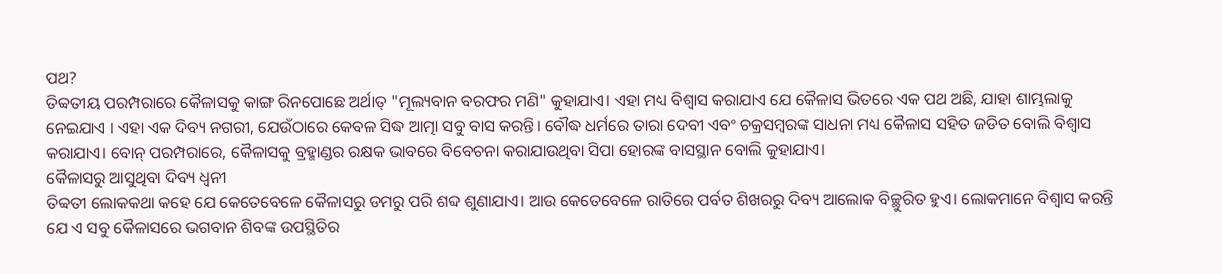ପଥ?
ତିବ୍ବତୀୟ ପରମ୍ପରାରେ କୈଳାସକୁ କାଙ୍ଗ ରିନପୋଛେ ଅର୍ଥାତ୍ "ମୂଲ୍ୟବାନ ବରଫର ମଣି" କୁହାଯାଏ। ଏହା ମଧ୍ୟ ବିଶ୍ୱାସ କରାଯାଏ ଯେ କୈଳାସ ଭିତରେ ଏକ ପଥ ଅଛି, ଯାହା ଶାମ୍ଭଲାକୁ ନେଇଯାଏ । ଏହା ଏକ ଦିବ୍ୟ ନଗରୀ, ଯେଉଁଠାରେ କେବଳ ସିଦ୍ଧ ଆତ୍ମା ସବୁ ବାସ କରନ୍ତି। ବୌଦ୍ଧ ଧର୍ମରେ ତାରା ଦେବୀ ଏବଂ ଚକ୍ରସମ୍ବରଙ୍କ ସାଧନା ମଧ୍ୟ କୈଳାସ ସହିତ ଜଡିତ ବୋଲି ବିଶ୍ୱାସ କରାଯାଏ। ବୋନ୍ ପରମ୍ପରାରେ, କୈଳାସକୁ ବ୍ରହ୍ମାଣ୍ଡର ରକ୍ଷକ ଭାବରେ ବିବେଚନା କରାଯାଉଥିବା ସିପା ହୋରଙ୍କ ବାସସ୍ଥାନ ବୋଲି କୁହାଯାଏ।
କୈଳାସରୁ ଆସୁଥିବା ଦିବ୍ୟ ଧ୍ଵନୀ
ତିବ୍ବତୀ ଲୋକକଥା କହେ ଯେ କେତେବେଳେ କୈଳାସରୁ ଡମରୁ ପରି ଶବ୍ଦ ଶୁଣାଯାଏ। ଆଉ କେତେବେଳେ ରାତିରେ ପର୍ବତ ଶିଖରରୁ ଦିବ୍ୟ ଆଲୋକ ବିଚ୍ଛୁରିତ ହୁଏ। ଲୋକମାନେ ବିଶ୍ୱାସ କରନ୍ତି ଯେ ଏ ସବୁ କୈଳାସରେ ଭଗବାନ ଶିବଙ୍କ ଉପସ୍ଥିତିର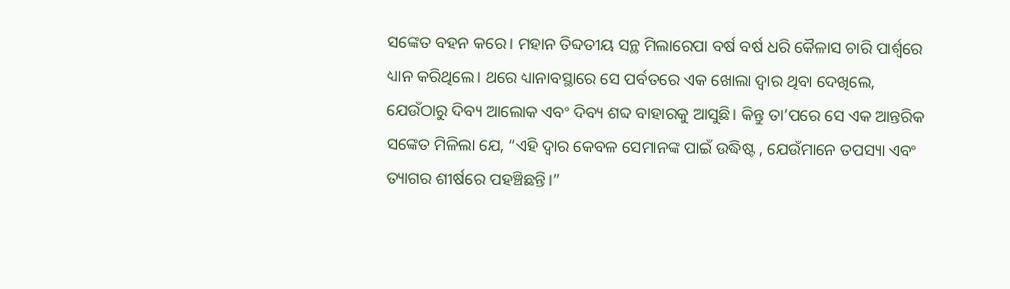ସଙ୍କେତ ବହନ କରେ। ମହାନ ତିବ୍ଦତୀୟ ସନ୍ଥ ମିଲାରେପା ବର୍ଷ ବର୍ଷ ଧରି କୈଳାସ ଚାରି ପାର୍ଶ୍ବରେ ଧ୍ୟାନ କରିଥିଲେ। ଥରେ ଧ୍ୟାନାବସ୍ଥାରେ ସେ ପର୍ବତରେ ଏକ ଖୋଲା ଦ୍ୱାର ଥିବା ଦେଖିଲେ, ଯେଉଁଠାରୁ ଦିବ୍ୟ ଆଲୋକ ଏବଂ ଦିବ୍ୟ ଶବ୍ଦ ବାହାରକୁ ଆସୁଛି। କିନ୍ତୁ ତା’ପରେ ସେ ଏକ ଆନ୍ତରିକ ସଙ୍କେତ ମିଳିଲା ଯେ, “ଏହି ଦ୍ୱାର କେବଳ ସେମାନଙ୍କ ପାଇଁ ଉଦ୍ଧିଷ୍ଟ , ଯେଉଁମାନେ ତପସ୍ୟା ଏବଂ ତ୍ୟାଗର ଶୀର୍ଷରେ ପହଞ୍ଚିଛନ୍ତି।”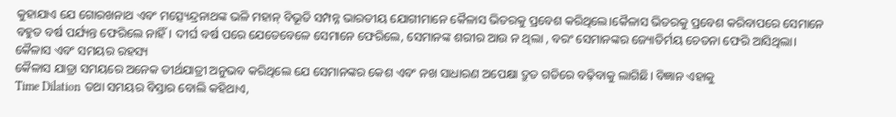କୁହାଯାଏ ଯେ ଗୋରଖନାଥ ଏବଂ ମତ୍ସ୍ୟେନ୍ଦ୍ରନାଥଙ୍କ ଭଳି ମହାନ୍ ବିଭୂତି ସମ୍ପନ୍ନ ଭାରତୀୟ ଯୋଗୀମାନେ କୈଳାସ ଭିତରକୁ ପ୍ରବେଶ କରିଥିଲେ।କୈଳାସ ଭିତରକୁ ପ୍ରବେଶ କରିବାପରେ ସେମାନେ ବହୁତ ବର୍ଷ ପର୍ଯ୍ୟନ୍ତ ଫେରିଲେ ନାହିଁ। ଦୀର୍ଘ ବର୍ଷ ପରେ ଯେତେବେଳେ ସେମାନେ ଫେରିଲେ, ସେମାନଙ୍କ ଶରୀର ଆଉ ନ ଥିଲା , ବରଂ ସେମାନଙ୍କର ଜ୍ୟୋତିର୍ମୟ ଚେତନା ଫେରି ଆସିଥିଲା।
କୈଳାସ ଏବଂ ସମୟର ରହସ୍ୟ
କୈଳାସ ଯାତ୍ରା ସମୟରେ ଅନେକ ତୀର୍ଥଯାତ୍ରୀ ଅନୁଭବ କରିଥିଲେ ଯେ ସେମାନଙ୍କର କେଶ ଏବଂ ନଖ ସାଧାରଣ ଅପେକ୍ଷା ଦ୍ରୁତ ଗତିରେ ବଢ଼ିବାକୁ ଲାଗିଛି। ବିଜ୍ଞାନ ଏହାକୁ
Time Dilation ତଥା ସମୟର ବିସ୍ତାର ବୋଲି କହିଥାଏ,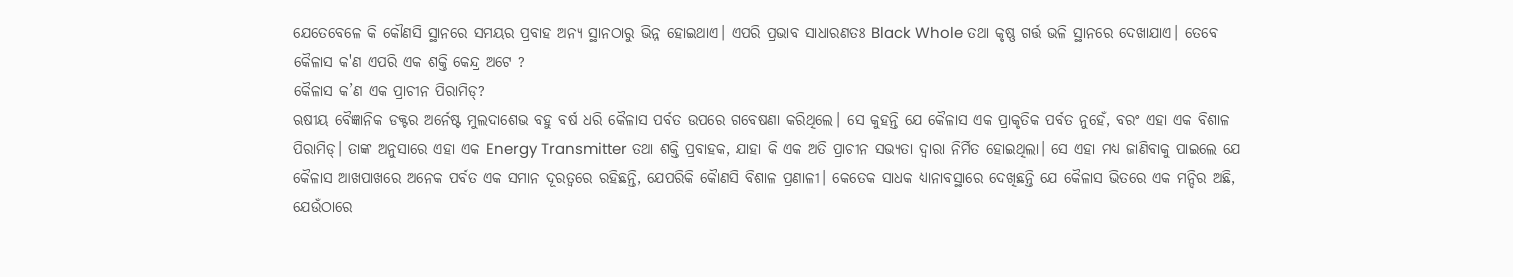ଯେତେବେଳେ କି କୌଣସି ସ୍ଥାନରେ ସମୟର ପ୍ରବାହ ଅନ୍ୟ ସ୍ଥାନଠାରୁ ଭିନ୍ନ ହୋଇଥାଏ। ଏପରି ପ୍ରଭାବ ସାଧାରଣତଃ Black Whole ତଥା କୃଷ୍ଣ ଗର୍ତ୍ତ ଭଳି ସ୍ଥାନରେ ଦେଖାଯାଏ। ତେବେ କୈଳାସ କ'ଣ ଏପରି ଏକ ଶକ୍ତି କେନ୍ଦ୍ର ଅଟେ ?
କୈଳାସ କ’ଣ ଏକ ପ୍ରାଚୀନ ପିରାମିଡ୍?
ଋଷୀୟ ବୈଜ୍ଞାନିକ ଡକ୍ଟର ଅର୍ନେଷ୍ଟ ମୁଲଦାଶେଭ ବହୁ ବର୍ଷ ଧରି କୈଳାସ ପର୍ବତ ଉପରେ ଗବେଷଣା କରିଥିଲେ। ସେ କୁହନ୍ତି ଯେ କୈଳାସ ଏକ ପ୍ରାକୃତିକ ପର୍ବତ ନୁହେଁ, ବରଂ ଏହା ଏକ ବିଶାଳ ପିରାମିଡ୍। ତାଙ୍କ ଅନୁସାରେ ଏହା ଏକ Energy Transmitter ତଥା ଶକ୍ତି ପ୍ରବାହକ, ଯାହା କି ଏକ ଅତି ପ୍ରାଚୀନ ସଭ୍ୟତା ଦ୍ୱାରା ନିର୍ମିତ ହୋଇଥିଲା। ସେ ଏହା ମଧ୍ୟ ଜାଣିବାକୁ ପାଇଲେ ଯେ କୈଳାସ ଆଖପାଖରେ ଅନେକ ପର୍ବତ ଏକ ସମାନ ଦୂରତ୍ଵରେ ରହିଛନ୍ତି, ଯେପରିକି କୈାଣସି ବିଶାଳ ପ୍ରଣାଳୀ। କେତେକ ସାଧକ ଧ୍ୟାନାବସ୍ଥାରେ ଦେଖିଛନ୍ତି ଯେ କୈଳାସ ଭିତରେ ଏକ ମନ୍ଦିର ଅଛି, ଯେଉଁଠାରେ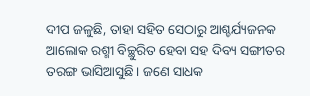ଦୀପ ଜଳୁଛି, ତାହା ସହିତ ସେଠାରୁ ଆଶ୍ଚର୍ଯ୍ୟଜନକ ଆଲୋକ ରଶ୍ମୀ ବିଚ୍ଛୁରିତ ହେବା ସହ ଦିବ୍ୟ ସଙ୍ଗୀତର ତରଙ୍ଗ ଭାସିଆସୁଛି। ଜଣେ ସାଧକ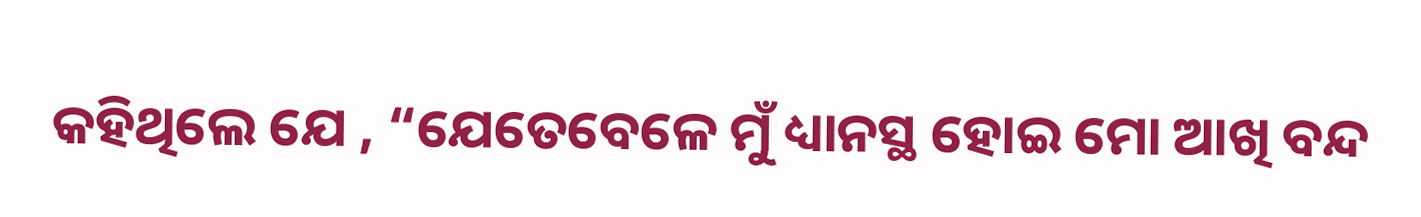କହିଥିଲେ ଯେ , “ଯେତେବେଳେ ମୁଁ ଧ୍ୟାନସ୍ଥ ହୋଇ ମୋ ଆଖି ବନ୍ଦ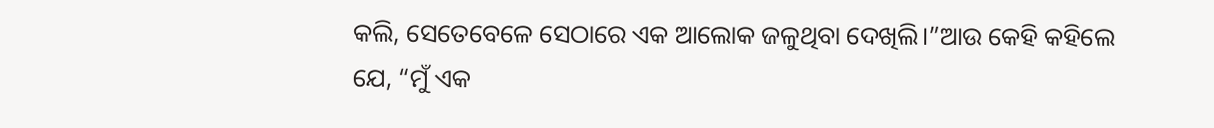କଲି, ସେତେବେଳେ ସେଠାରେ ଏକ ଆଲୋକ ଜଳୁଥିବା ଦେଖିଲି।”ଆଉ କେହି କହିଲେ ଯେ, “ମୁଁ ଏକ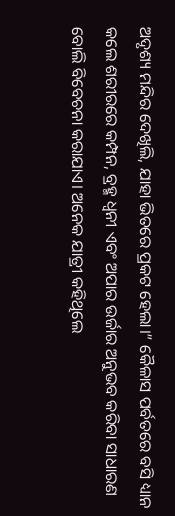ଅଦୃଶ୍ୟ ମନ୍ଦିର ଦେଖିଲି, ଯାହା ଭିତରେ ପ୍ରକଟ ହେଲା।” କୈଳାସ ପର୍ବତରେ ବସି ଧ୍ୟାନ କଲେ ଶରୀରରେ କମ୍ପନ, ବ୍ରହ୍ମ ଧ୍ଵନୀ ଏବଂ ଅପାର ଉର୍ଜାର ଅନୁଭବ କରିବା ସାଧାରଣ ବୋଲି ବିବେଚନା କରାଯାଏ। ଅନେକ ଯାତ୍ରୀ କହିଥିଲେ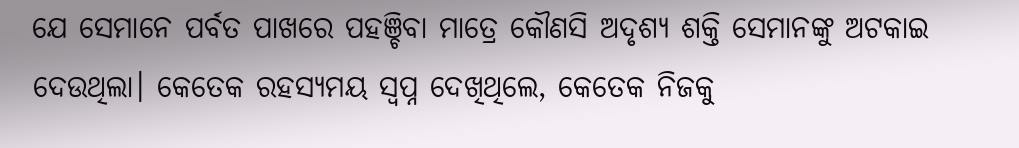ଯେ ସେମାନେ ପର୍ବତ ପାଖରେ ପହଞ୍ଚିବା ମାତ୍ରେ କୌଣସି ଅଦୃଶ୍ୟ ଶକ୍ତି ସେମାନଙ୍କୁ ଅଟକାଇ ଦେଉଥିଲା। କେତେକ ରହସ୍ୟମୟ ସ୍ୱପ୍ନ ଦେଖିଥିଲେ, କେତେକ ନିଜକୁ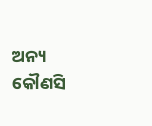ଅନ୍ୟ କୌଣସି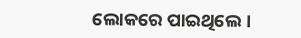ଲୋକରେ ପାଇଥିଲେ।